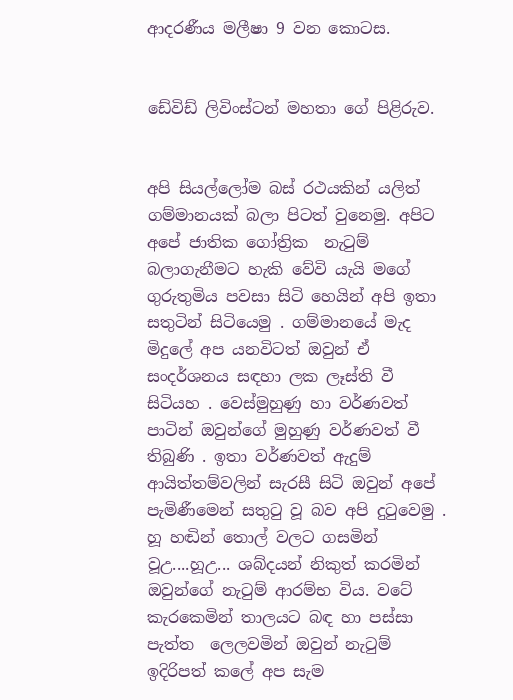ආදරණීය මලීෂා 9 වන කොටස.


ඩේවිඩ් ලිවිංස්ටන් මහතා ගේ පිළිරුව.


අපි සියල්ලෝම බස් රථයකින් යලිත් ගම්මානයක් බලා පිටත් වුනෙමු. අපිට අපේ ජාතික ගෝත්‍රික  නැටුම් බලාගැනීමට හැකි වේවි යැයි මගේ ගුරුතුමිය පවසා සිටි හෙයින් අපි ඉතා සතුටින් සිටියෙමු . ගම්මානයේ මැද මිදුලේ අප යනවිටත් ඔවුන් ඒ සංදර්ශනය සඳහා ලක ලෑස්ති වී සිටියහ . වෙස්මුහුණු හා වර්ණවත් පාටින් ඔවුන්ගේ මුහුණු වර්ණවත් වී තිබුණි . ඉතා වර්ණවත් ඇදුම් ආයිත්තම්වලින් සැරසී සිටි ඔවුන් අපේ පැමිණීමෙන් සතුටු වූ බව අපි දුටුවෙමු . හූ හඬින් තොල් වලට ගසමින් වූඋ....හූඋ... ශබ්දයන් නිකුත් කරමින් ඔවුන්ගේ නැටුම් ආරම්භ විය. වටේ කැරකෙමින් තාලයට බඳ හා පස්සා පැත්ත  ලෙලවමින් ඔවුන් නැටුම් ඉදිරිපත් කලේ අප සැම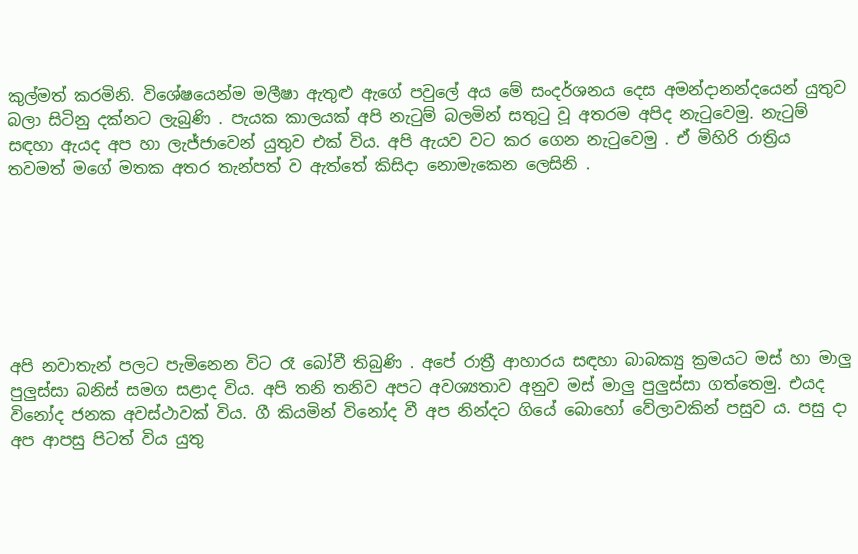කුල්මත් කරමිනි. විශේෂයෙන්ම මලීෂා ඇතුළු ඇගේ පවුලේ අය මේ සංදර්ශනය දෙස අමන්දානන්දයෙන් යුතුව බලා සිටිනු දක්නට ලැබුණි . පැයක කාලයක් අපි නැටුම් බලමින් සතුටු වූ අතරම අපිද නැටුවෙමු. නැටුම් සඳහා ඇයද අප හා ලැජ්ජාවෙන් යුතුව එක් විය. අපි ඇයව වට කර ගෙන නැටුවෙමු . ඒ මිහිරි රාත්‍රිය තවමත් මගේ මතක අතර තැන්පත් ව ඇත්තේ කිසිදා නොමැකෙන ලෙසිනි .







අපි නවාතැන් පලට පැමිනෙන විට රෑ බෝවී තිබුණි . අපේ රාත්‍රී ආහාරය සඳහා බාබක්‍යු ක්‍රමයට මස් හා මාලු පුලුස්සා බනිස් සමග සළාද විය. අපි තනි තනිව අපට අවශ්‍යතාව අනුව මස් මාලු පුලුස්සා ගත්තෙමු. එයද විනෝද ජනක අවස්ථාවක් විය. ගී කියමින් විනෝද වී අප නින්දට ගියේ බොහෝ වේලාවකින් පසුව ය. පසු දා අප ආපසු පිටත් විය යුතු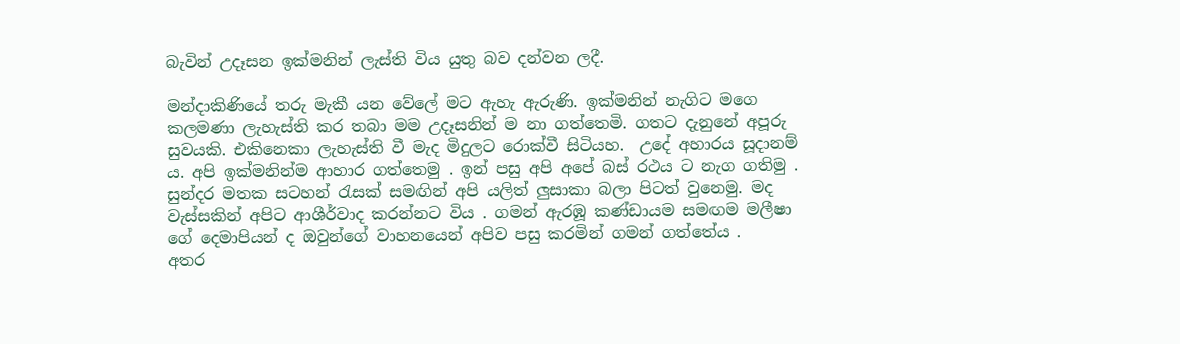බැවින් උදෑසන ඉක්මනින් ලැස්ති විය යුතු බව දන්වන ලදී.

මන්දාකිණියේ තරු මැකී යන වේලේ මට ඇහැ ඇරුණි. ඉක්මනින් නැගිට මගෙ කලමණා ලැහැස්ති කර තබා මම උදෑසනින් ම නා ගත්තෙමි. ගතට දැනුනේ අපූරු සුවයකි. එකිනෙකා ලැහැස්ති වී මැද මිදුලට රොක්වී සිටියහ.  උදේ අහාරය සූදානම් ය. අපි ඉක්මනින්ම ආහාර ගත්තෙමු . ඉන් පසු අපි අපේ බස් රථය ට නැග ගතිමු . සුන්දර මතක සටහන් රැසක් සමඟින් අපි යලිත් ලුසාකා බලා පිටත් වුනෙමු. මද වැස්සකින් අපිට ආශීර්වාද කරන්නට විය . ගමන් ඇරඹූ කණ්ඩායම සමඟම මලීෂා ගේ දෙමාපියන් ද ඔවුන්ගේ වාහනයෙන් අපිව පසු කරමින් ගමන් ගත්තේය .
අතර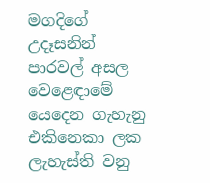මගදිගේ උදෑසනින් පාරවල් අසල වෙළෙඳාමේ යෙදෙන ගැහැනු එකිනෙකා ලක ලැහැස්ති වනු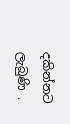දකින්නට ලැබුණි .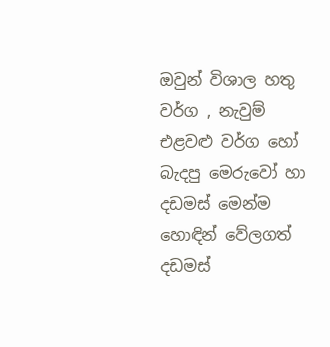ඔවුන් විශාල හතු වර්ග , නැවුම් එළවළු වර්ග හෝ බැදපු මෙරුවෝ හා දඩමස් මෙන්ම හොඳින් වේලගත් දඩමස්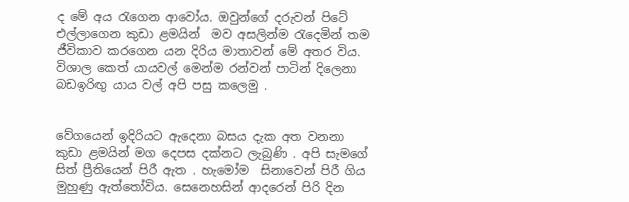ද මේ අය රැගෙන ආවෝය. ඔවුන්ගේ දරුවන් පිටේ එල්ලාගෙන කුඩා ළමයින්  මව අසලින්ම රැදෙමින් තම ජීවිකාව කරගෙන යන දිරිය මාතාවන් මේ අතර විය. විශාල කෙත් යායවල් මෙන්ම රන්වන් පාටින් දිලෙනා බඩඉරිඟු යාය වල් අපි පසු කලෙමු .


වේගයෙන් ඉදිරියට ඇදෙනා බසය දැක අත වනනා කුඩා ළමයින් මග දෙපස දක්නට ලැබුණි . අපි සැමගේ සිත් ප්‍රීතියෙන් පිරී ඇත . හැමෝම  සිනාවෙන් පිරී ගිය  මුහුණු ඇත්තෝවිය. සෙනෙහසින් ආදරෙන් පිරි දින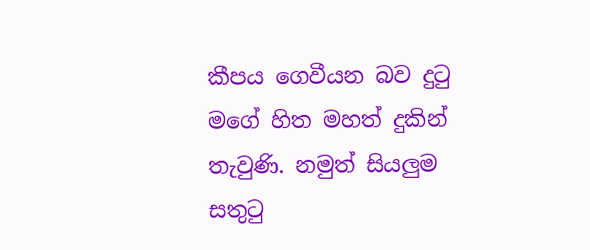කීපය ගෙවීයන බව දුටු මගේ හිත මහත් දුකින් තැවුණි. නමුත් සියලුම සතුටු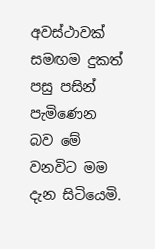අවස්ථාවක්  සමඟම දුකත් පසු පසින් පැමිණෙන බව මේ වනවිට මම දැන සිටියෙමි.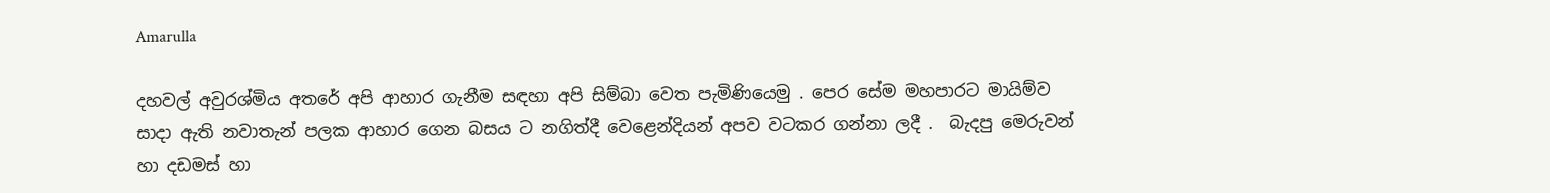Amarulla

දහවල් අවුරශ්මිය අතරේ අපි ආහාර ගැනීම සඳහා අපි සිම්බා වෙත පැමිණියෙමු . පෙර සේම මහපාරට මායිම්ව සාදා ඇති නවාතැන් පලක ආහාර ගෙන බසය ට නගිත්දී වෙළෙන්දියන් අපව වටකර ගන්නා ලදී .  බැදපු මෙරුවන් හා දඩමස් හා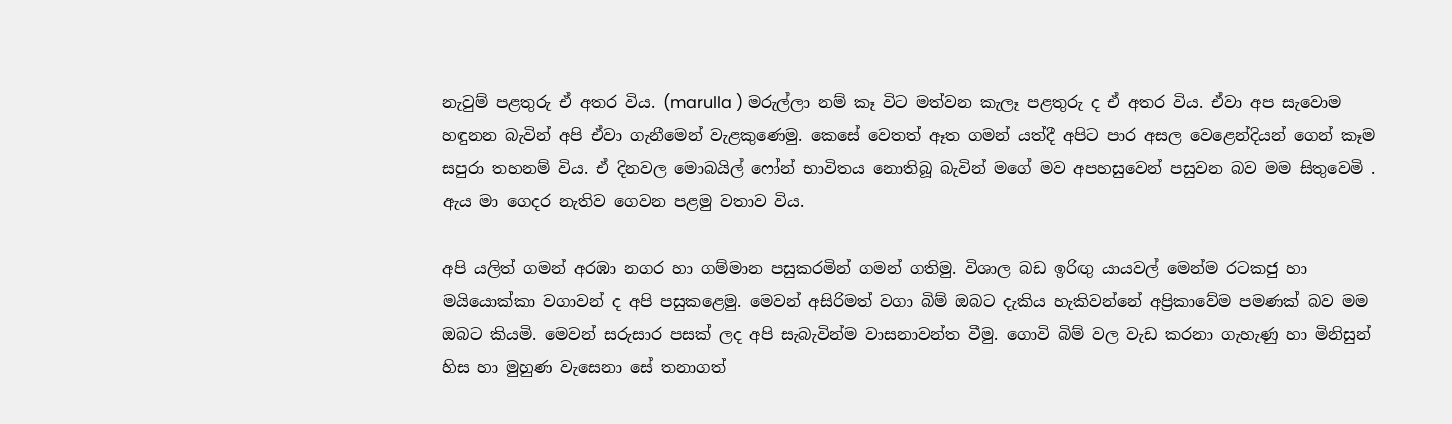නැවුම් පළතුරු ඒ අතර විය. (marulla ) මරුල්ලා නම් කෑ විට මත්වන කැලෑ පළතුරු ද ඒ අතර විය. ඒවා අප සැවොම හඳුනන බැවින් අපි ඒවා ගැනීමෙන් වැළකුණෙමු. කෙසේ වෙතත් ඈත ගමන් යත්දී අපිට පාර අසල වෙළෙන්දියන් ගෙන් කෑම  සපුරා තහනම් විය. ඒ දිනවල මොබයිල් ෆෝන් භාවිතය නොතිබූ බැවින් මගේ මව අපහසුවෙන් පසුවන බව මම සිතුවෙමි . ඇය මා ගෙදර නැතිව ගෙවන පළමු වතාව විය.

අපි යලිත් ගමන් අරඹා නගර හා ගම්මාන පසුකරමින් ගමන් ගතිමු. විශාල බඩ ඉරිඟු යායවල් මෙන්ම රටකජු හා මයියොක්කා වගාවන් ද අපි පසුකළෙමු. මෙවන් අසිරිමත් වගා බිම් ඔබට දැකිය හැකිවන්නේ අප්‍රිකාවේම පමණක් බව මම ඔබට කියමි. මෙවන් සරුසාර පසක් ලද අපි සැබැවින්ම වාසනාවන්ත වීමු. ගොවි බිම් වල වැඩ කරනා ගැහැණු හා මිනිසුන් හිස හා මුහුණ වැසෙනා සේ තනාගත්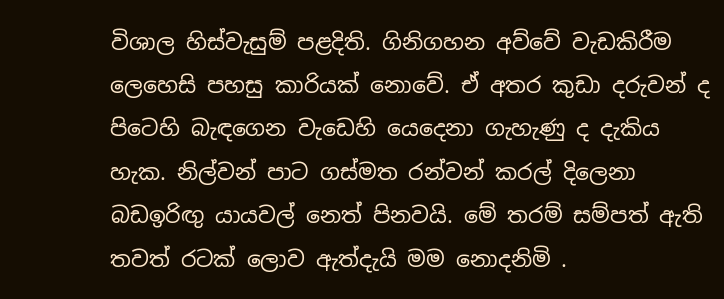විශාල හිස්වැසුම් පළදිති. ගිනිගහන අව්වේ වැඩකිරීම ලෙහෙසි පහසු කාරියක් නොවේ. ඒ අතර කුඩා දරුවන් ද පිටෙහි බැඳගෙන වැඩෙහි යෙදෙනා ගැහැණු ද දැකිය හැක. නිල්වන් පාට ගස්මත රන්වන් කරල් දිලෙනා බඩඉරිඟු යායවල් නෙත් පිනවයි. මේ තරම් සම්පත් ඇති තවත් රටක් ලොව ඇත්දැයි මම නොදනිමි .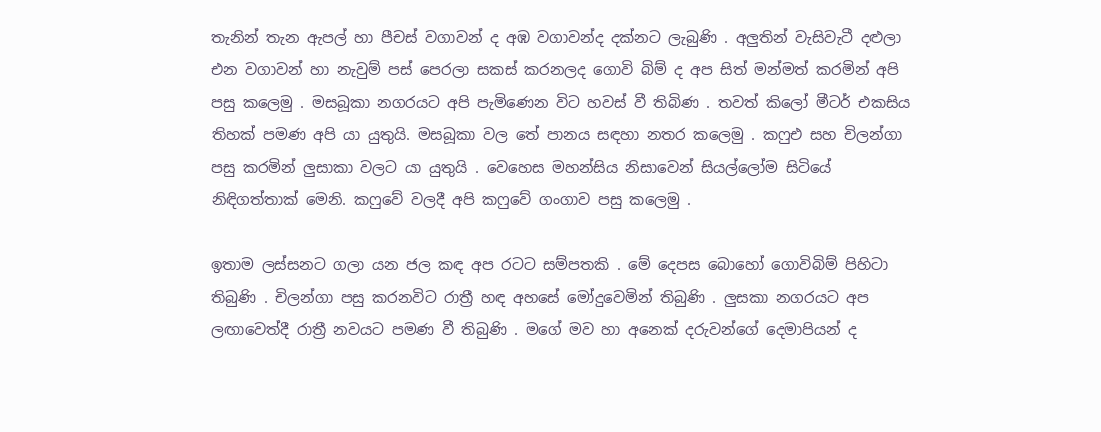තැනින් තැන ඇපල් හා පීචස් වගාවන් ද අඹ වගාවන්ද දක්නට ලැබුණි . අලුතින් වැසිවැටී දළුලා එන වගාවන් හා නැවුම් පස් පෙරලා සකස් කරනලද ගොවි බිම් ද අප සිත් මන්මත් කරමින් අපි පසු කලෙමු . මසබූකා නගරයට අපි පැමිණෙන විට හවස් වී තිබිණ . තවත් කිලෝ මීටර් එකසිය තිහක් පමණ අපි යා යුතුයි. මසබූකා වල තේ පානය සඳහා නතර කලෙමු . කෆුඑ සහ චිලන්ගා පසු කරමින් ලුසාකා වලට යා යුතුයි . වෙහෙස මහන්සිය නිසාවෙන් සියල්ලෝම සිටියේ නිඳිගත්තාක් මෙනි. කෆුවේ වලදී අපි කෆුවේ ගංගාව පසු කලෙමු .

ඉතාම ලස්සනට ගලා යන ජල කඳ අප රටට සම්පතකි . මේ දෙපස බොහෝ ගොවිබිම් පිහිටා තිබුණි . චිලන්ගා පසු කරනවිට රාත්‍රී හඳ අහසේ මෝදුවෙමින් තිබුණි . ලුසකා නගරයට අප ලඟාවෙත්දී රාත්‍රී නවයට පමණ වී තිබුණි . මගේ මව හා අනෙක් දරුවන්ගේ දෙමාපියන් ද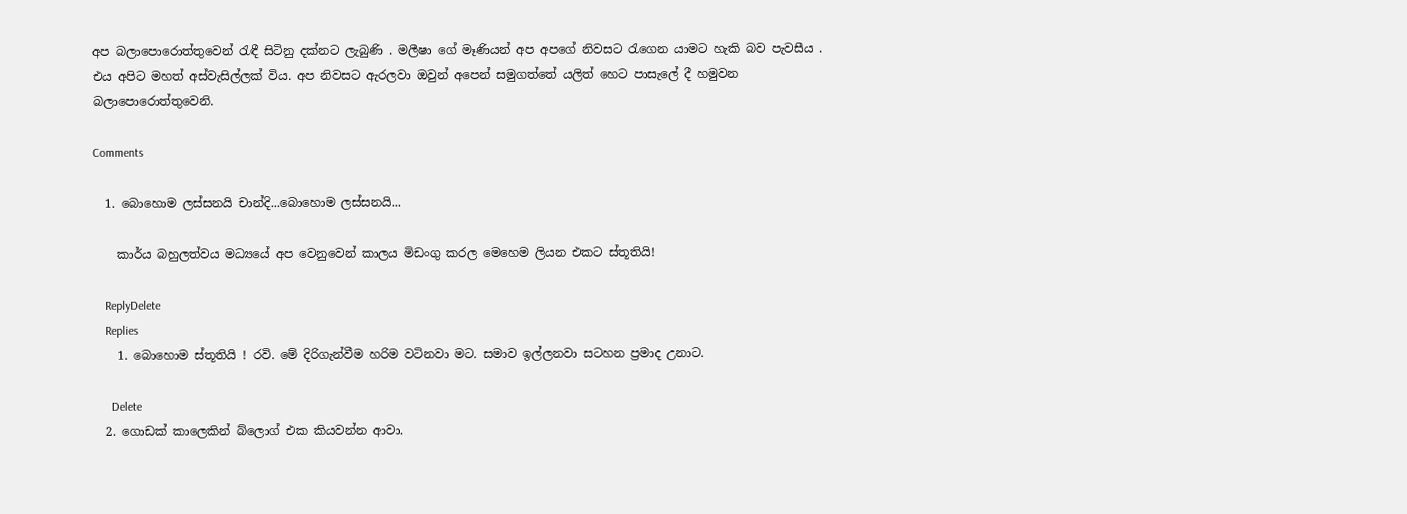අප බලාපොරොත්තුවෙන් රැඳී සිටිනු දක්නට ලැබුණි . මලීෂා ගේ මෑණියන් අප අපගේ නිවසට රැගෙන යාමට හැකි බව පැවසීය . එය අපිට මහත් අස්වැසිල්ලක් විය. අප නිවසට ඇරලවා ඔවුන් අපෙන් සමුගත්තේ යලිත් හෙට පාසැලේ දී හමුවන බලාපොරොත්තුවෙනි.

Comments

  1. බොහොම ලස්සනයි චාන්දි...බොහොම ලස්සනයි...

    කාර්ය බහුලත්වය මධ්‍යයේ අප වෙනුවෙන් කාලය මිඩංගු කරල මෙහෙම ලියන එකට ස්තූතියි!

    ReplyDelete
    Replies
    1. බොහොම ස්තූතියි ! රවි. මේ දිරිගැන්වීම හරිම වටිනවා මට. සමාව ඉල්ලනවා සටහන ප්‍රමාද උනාට.

      Delete
  2. ගොඩක් කාලෙකින් බ්ලොග් එක කියවන්න ආවා.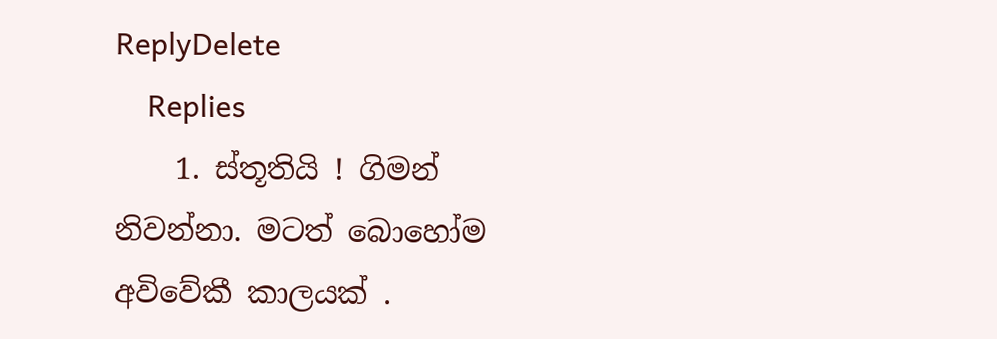ReplyDelete
    Replies
    1. ස්තූතියි ! ගිමන් නිවන්නා. මටත් බොහෝම අවිවේකී කාලයක් .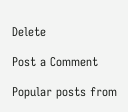Delete

Post a Comment

Popular posts from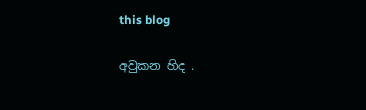this blog

අවුකන හිද .